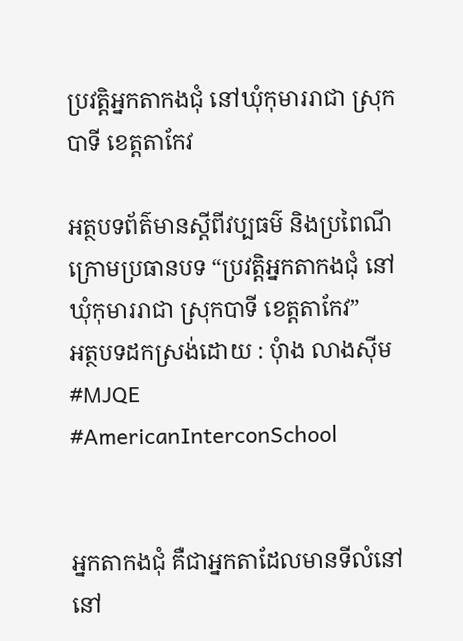ប្រវត្តិអ្នកតាកងជុំ នៅឃុំកុមាររាជា ស្រុកបាទី ខេត្តតាកែវ

អត្ថបទព័ត៌មានស្តីពីវប្បធម៌ និងប្រពៃណី
ក្រោមប្រធានបទ “ប្រវត្តិអ្នកតាកងជុំ នៅឃុំកុមាររាជា ស្រុកបាទី ខេត្តតាកែវ”
អត្ថបទដកស្រង់ដោយ : បុំាង លាងស៊ីម
#MJQE #AmericanInterconSchool


អ្នកតាកងជុំ គឺជាអ្នកតាដែលមានទីលំនៅ នៅ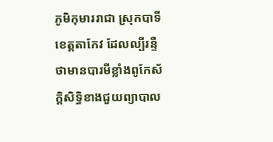ភូមិកុមាររាជា ស្រុកបាទី ខេត្ដតាកែវ ដែលល្បីរន្ទឺថាមានបារមីខ្លាំងពូកែស័ក្ដិសិទ្ធិខាងជួយព្យាបាល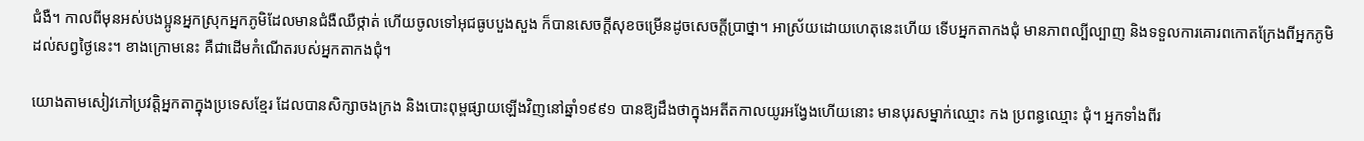ជំងឺ។ កាលពីមុនអស់បងប្អូនអ្នកស្រុកអ្នកភូមិដែលមានជំងឺឈឺថ្កាត់ ហើយចូលទៅអុជធូបបួងសួង ក៏បានសេចក្ដីសុខចម្រើនដូចសេចក្ដីប្រាថ្នា។ អាស្រ័យដោយហេតុនេះហើយ ទើបអ្នកតាកងជុំ មានភាពល្បីល្បាញ និងទទួលការគោរពកោតក្រែងពីអ្នកភូមិដល់សព្វថ្ងៃនេះ។ ខាងក្រោមនេះ គឺជាដើមកំណើតរបស់អ្នកតាកងជុំ។

យោងតាមសៀវភៅប្រវត្តិអ្នកតាក្នុងប្រទេសខ្មែរ ដែលបានសិក្សាចងក្រង និងបោះពុម្ពផ្សាយឡើងវិញនៅឆ្នាំ១៩៩១ បានឱ្យដឹងថាក្នុងអតីតកាលយូរអង្វែងហើយនោះ មានបុរសម្នាក់ឈ្មោះ កង ប្រពន្ធឈ្មោះ ជុំ។ អ្នកទាំងពីរ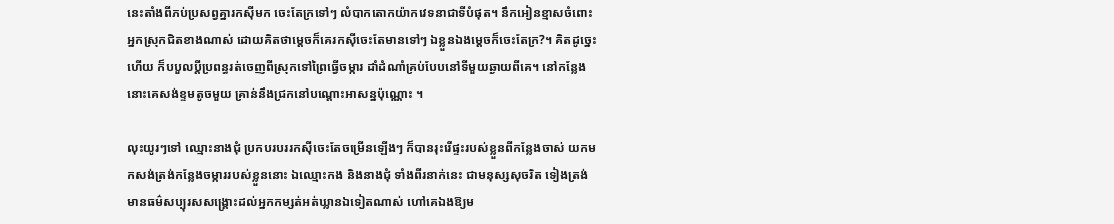នេះតាំងពីភប់ប្រសព្វគ្នារកស៊ីមក ចេះតែក្រទៅៗ លំបាកតោកយ៉ាកវេទនាជាទីបំផុត។ នឹកអៀនខ្មាសចំពោះអ្នកស្រុកជិតខាងណាស់ ដោយគិតថាម្ដេចក៏គេរកស៊ីចេះតែមានទៅៗ ឯខ្លួនឯងម្ដេចក៏ចេះតែក្រ?។ គិតដូច្នេះហើយ ក៏បបួលប្ដីប្រពន្ធរត់ចេញពីស្រុកទៅព្រៃធ្វើចម្ការ ដាំដំណាំគ្រប់បែបនៅទីមួយឆ្ងាយពីគេ។ នៅកន្លែងនោះគេសង់ខ្ទមតូចមួយ គ្រាន់នឹងជ្រកនៅបណ្ដោះអាសន្នប៉ុណ្ណោះ ។

លុះយូរៗទៅ ឈ្មោះនាងជុំ ប្រកបរបររកស៊ីចេះតែចម្រើនឡើងៗ ក៏បានរុះរើផ្ទះរបស់ខ្លួនពីកន្លែងចាស់ យកមកសង់ត្រង់កន្លែងចម្ការរបស់ខ្លួននោះ ឯឈ្មោះកង និងនាងជុំ ទាំងពីរនាក់នេះ ជាមនុស្សសុចរិត ទៀងត្រង់ មានធម៌សប្បុរសសង្គ្រោះដល់អ្នកកម្សត់អត់ឃ្លានឯទៀតណាស់ ហៅគេឯងឱ្យម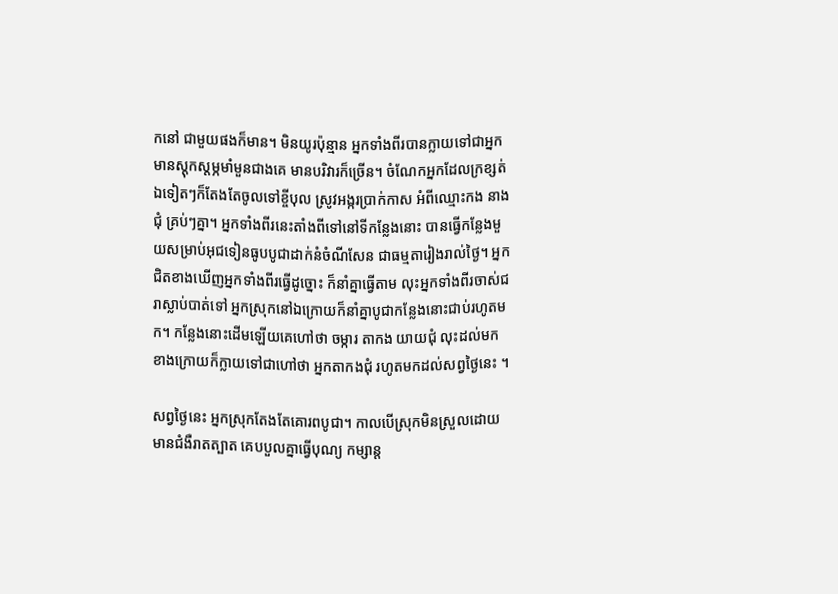កនៅ ជាមួយផងក៏មាន។ មិនយូរប៉ុន្មាន អ្នកទាំងពីរបានក្លាយទៅជាអ្នកមានស្ដុកស្ដម្ភមាំមួនជាងគេ មានបរិវារក៏ច្រើន។ ចំណែកអ្នកដែលក្រខ្សត់ឯទៀតៗក៏តែងតែចូលទៅខ្ចីបុល ស្រូវអង្ករប្រាក់កាស អំពីឈ្មោះកង នាងជុំ គ្រប់ៗគ្នា។ អ្នកទាំងពីរនេះតាំងពីទៅនៅទីកន្លែងនោះ បានធ្វើកន្លែងមួយសម្រាប់អុជទៀនធូបបូជាដាក់នំចំណីសែន ជាធម្មតារៀងរាល់ថ្ងៃ។ អ្នកជិតខាងឃើញអ្នកទាំងពីរធ្វើដូច្នោះ ក៏នាំគ្នាធ្វើតាម លុះអ្នកទាំងពីរចាស់ជរាស្លាប់បាត់ទៅ អ្នកស្រុកនៅឯក្រោយក៏នាំគ្នាបូជាកន្លែងនោះជាប់រហូតមក។ កន្លែងនោះដើមឡើយគេហៅថា ចម្ការ តាកង យាយជុំ លុះដល់មកខាងក្រោយក៏ក្លាយទៅជាហៅថា អ្នកតាកងជុំ រហូតមកដល់សព្វថ្ងៃនេះ ។

សព្វថ្ងៃនេះ អ្នកស្រុកតែងតែគោរពបូជា។ កាលបើស្រុកមិនស្រួលដោយមានជំងឺរាតត្បាត គេបបួលគ្នាធ្វើបុណ្យ កម្សាន្ត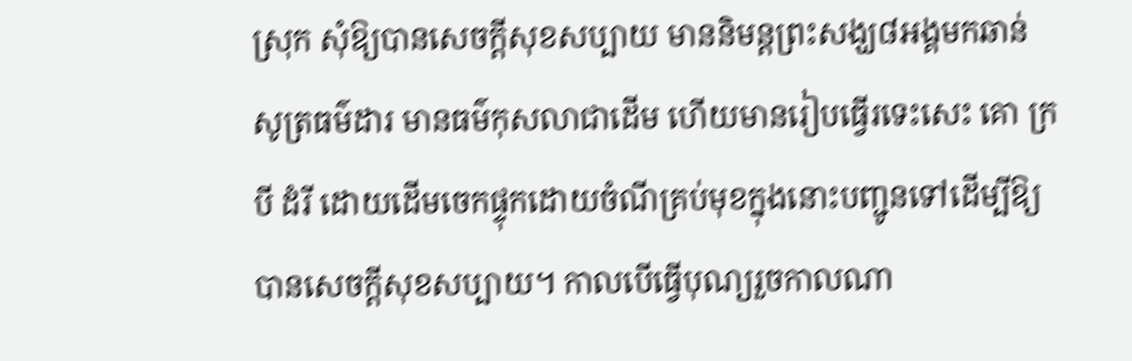ស្រុក សុំឱ្យបានសេចក្ដីសុខសប្បាយ មាននិមន្ដព្រះសង្ឃ៨អង្គមកឆាន់ សូត្រធម៌ដារ មានធម៌កុសលាជាដើម ហើយមានរៀបធ្វើរទេះសេះ គោ ក្របី ដំរី ដោយដើមចេកផ្ទុកដោយចំណីគ្រប់មុខក្នុងនោះបញ្ជូនទៅដើម្បីឱ្យបានសេចក្ដីសុខសប្បាយ។ កាលបើធ្វើបុណ្យរួចកាលណា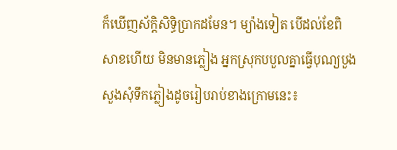ក៏ឃើញស័ក្ដិសិទ្ធិប្រាកដមែន។ ម្យ៉ាងទៀត បើដល់ខែពិសាខហើយ មិនមានភ្លៀង អ្នកស្រុកបបួលគ្នាធ្វើបុណ្យបួងសួងសុំទឹកភ្លៀងដូចរៀបរាប់ខាងក្រោមនេះ៖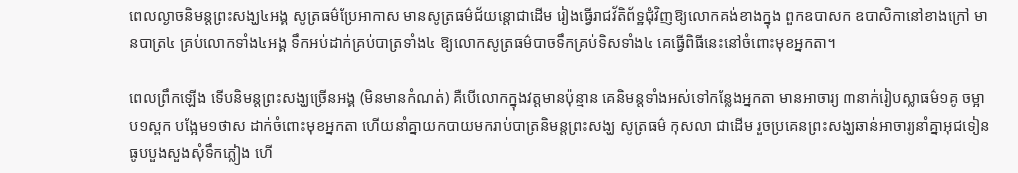ពេលល្ងាចនិមន្ដព្រះសង្ឃ៤អង្គ សូត្រធម៌ប្រែអាកាស មានសូត្រធម៌ជ័យន្ដោជាដើម រៀងធ្វើរាជវ័តិព័ទ្ឋជុំវិញឱ្យលោកគង់ខាងក្នុង ពួកឧបាសក ឧបាសិកានៅខាងក្រៅ មានបាត្រ៤ គ្រប់លោកទាំង៤អង្គ ទឹកអប់ដាក់គ្រប់បាត្រទាំង៤ ឱ្យលោកសូត្រធម៌បាចទឹកគ្រប់ទិសទាំង៤ គេធ្វើពិធីនេះនៅចំពោះមុខអ្នកតា។

ពេលព្រឹកឡើង ទើបនិមន្ដព្រះសង្ឃច្រើនអង្គ (មិនមានកំណត់) គឺបើលោកក្នុងវត្តមានប៉ុន្មាន គេនិមន្ដទាំងអស់ទៅកន្លែងអ្នកតា មានអាចារ្យ ៣នាក់រៀបស្លាធម៌១គូ ចម្អាប១ស្ពក បង្អែម១ថាស ដាក់ចំពោះមុខអ្នកតា ហើយនាំគ្នាយកបាយមករាប់បាត្រនិមន្ដព្រះសង្ឃ សូត្រធម៌ កុសលា ជាដើម រួចប្រគេនព្រះសង្ឃឆាន់អាចារ្យនាំគ្នាអុជទៀនធូបបួងសួងសុំទឹកភ្លៀង ហើ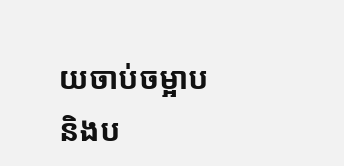យចាប់ចម្អាប និងប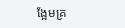ង្អែមគ្រ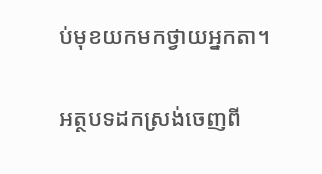ប់មុខយកមកថ្វាយអ្នកតា។

អត្ថបទដកស្រង់ចេញពី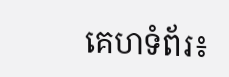គេហទំព័រ៖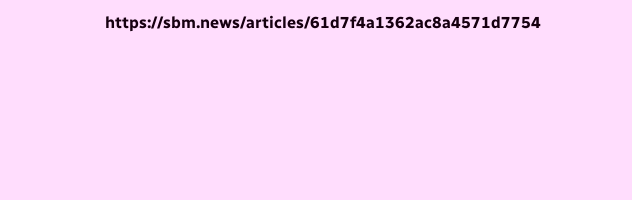https://sbm.news/articles/61d7f4a1362ac8a4571d7754